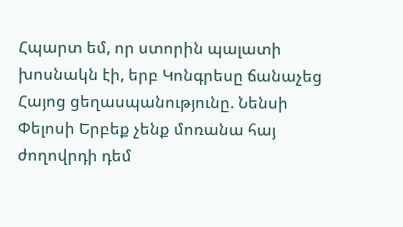Հպարտ եմ, որ ստորին պալատի խոսնակն էի, երբ Կոնգրեսը ճանաչեց Հայոց ցեղասպանությունը. Նենսի Փելոսի Երբեք չենք մոռանա հայ ժողովրդի դեմ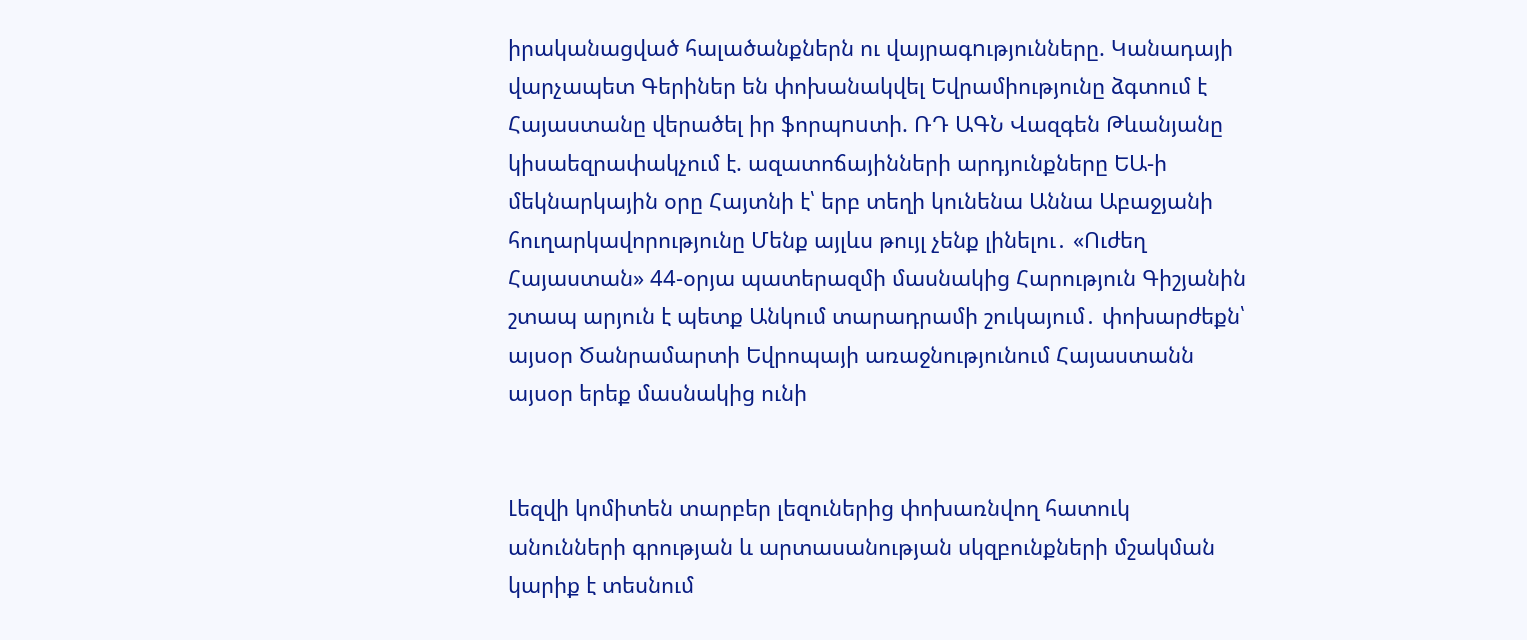իրականացված հալածանքներն ու վայրագnւթյունները. Կանադայի վարչապետ Գերիներ են փոխանակվել Եվրամիությունը ձգտում է Հայաստանը վերածել իր ֆորպnuտի. ՌԴ ԱԳՆ Վազգեն Թևանյանը կիսաեզրափակչում է. ազատոճայինների արդյունքները ԵԱ-ի մեկնարկային օրը Հայտնի է՝ երբ տեղի կունենա Աննա Աբաջյանի հուղարկավորությունը Մենք այլևս թույլ չենք լինելու․ «Ուժեղ Հայաստան» 44-օրյա պատերազմի մասնակից Հարություն Գիշյանին շտապ արյուն է պետք Անկում տարադրամի շուկայում․ փոխարժեքն՝ այսօր Ծանրամարտի Եվրոպայի առաջնությունում Հայաստանն այսօր երեք մասնակից ունի


Լեզվի կոմիտեն տարբեր լեզուներից փոխառնվող հատուկ անունների գրության և արտասանության սկզբունքների մշակման կարիք է տեսնում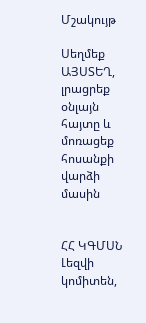Մշակույթ

Սեղմեք ԱՅՍՏԵՂ, լրացրեք օնլայն հայտը և մոռացեք հոսանքի վարձի մասին


ՀՀ ԿԳՄՍՆ Լեզվի կոմիտեն,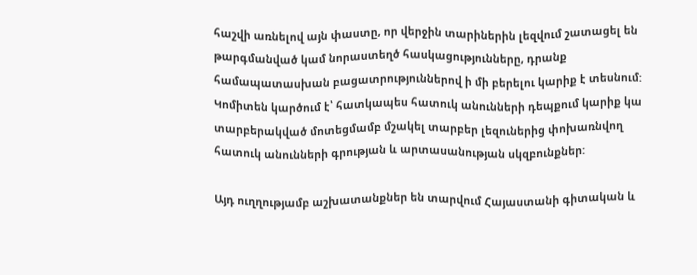հաշվի առնելով այն փաստը, որ վերջին տարիներին լեզվում շատացել են թարգմանված կամ նորաստեղծ հասկացությունները, դրանք համապատասխան բացատրություններով ի մի բերելու կարիք է տեսնում: Կոմիտեն կարծում է՝ հատկապես հատուկ անունների դեպքում կարիք կա տարբերակված մոտեցմամբ մշակել տարբեր լեզուներից փոխառնվող հատուկ անունների գրության և արտասանության սկզբունքներ:

Այդ ուղղությամբ աշխատանքներ են տարվում Հայաստանի գիտական և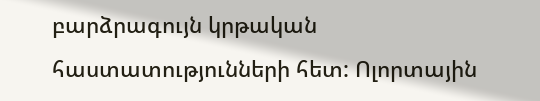բարձրագույն կրթական հաստատությունների հետ: Ոլորտային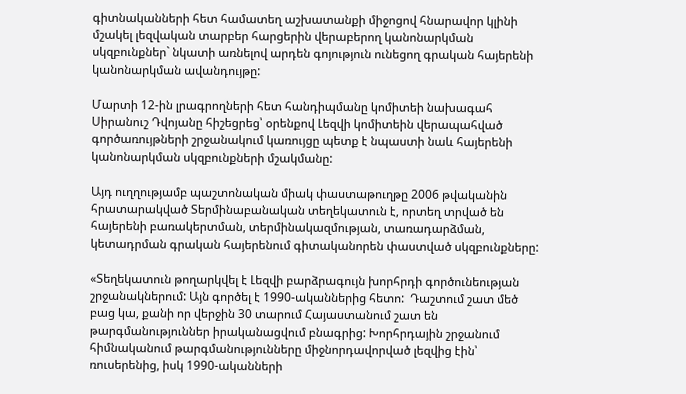գիտնականների հետ համատեղ աշխատանքի միջոցով հնարավոր կլինի մշակել լեզվական տարբեր հարցերին վերաբերող կանոնարկման սկզբունքներ` նկատի առնելով արդեն գոյություն ունեցող գրական հայերենի կանոնարկման ավանդույթը:

Մարտի 12-ին լրագրողների հետ հանդիպմանը կոմիտեի նախագահ Սիրանուշ Դվոյանը հիշեցրեց՝ օրենքով Լեզվի կոմիտեին վերապահված գործառույթների շրջանակում կառույցը պետք է նպաստի նաև հայերենի կանոնարկման սկզբունքների մշակմանը:

Այդ ուղղությամբ պաշտոնական միակ փաստաթուղթը 2006 թվականին հրատարակված Տերմինաբանական տեղեկատուն է, որտեղ տրված են հայերենի բառակերտման, տերմինակազմության, տառադարձման, կետադրման գրական հայերենում գիտականորեն փաստված սկզբունքները:

«Տեղեկատուն թողարկվել է Լեզվի բարձրագույն խորհրդի գործունեության շրջանակներում: Այն գործել է 1990-ականներից հետո:  Դաշտում շատ մեծ բաց կա, քանի որ վերջին 30 տարում Հայաստանում շատ են թարգմանություններ իրականացվում բնագրից: Խորհրդային շրջանում հիմնականում թարգմանությունները միջնորդավորված լեզվից էին՝ ռուսերենից, իսկ 1990-ականների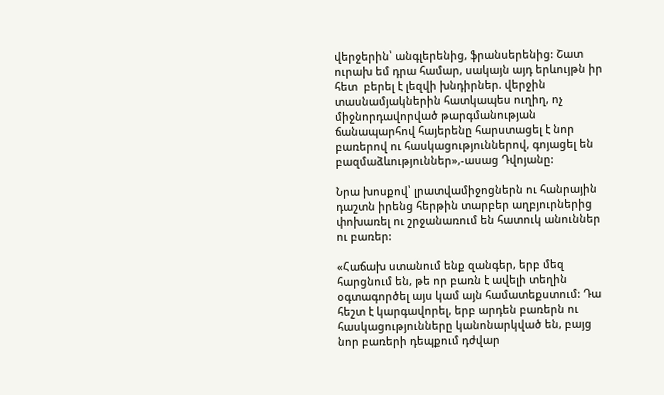վերջերին՝ անգլերենից, ֆրանսերենից: Շատ ուրախ եմ դրա համար, սակայն այդ երևույթն իր հետ  բերել է լեզվի խնդիրներ. վերջին տասնամյակներին հատկապես ուղիղ, ոչ միջնորդավորված թարգմանության ճանապարհով հայերենը հարստացել է նոր բառերով ու հասկացություններով, գոյացել են բազմաձևություններ»,-ասաց Դվոյանը:

Նրա խոսքով՝ լրատվամիջոցներն ու հանրային դաշտն իրենց հերթին տարբեր աղբյուրներից փոխառել ու շրջանառում են հատուկ անուններ ու բառեր:

«Հաճախ ստանում ենք զանգեր, երբ մեզ հարցնում են, թե որ բառն է ավելի տեղին օգտագործել այս կամ այն համատեքստում: Դա հեշտ է կարգավորել, երբ արդեն բառերն ու հասկացությունները կանոնարկված են, բայց նոր բառերի դեպքում դժվար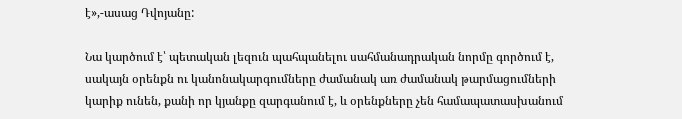է»,-ասաց Դվոյանը:

Նա կարծում է՝ պետական լեզուն պահպանելու սահմանադրական նորմը գործում է, սակայն օրենքն ու կանոնակարգումները ժամանակ առ ժամանակ թարմացումների կարիք ունեն, քանի որ կյանքը զարգանում է, և օրենքները չեն համապատասխանում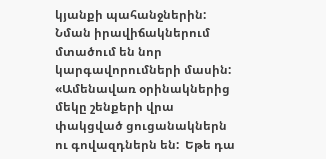կյանքի պահանջներին: Նման իրավիճակներում մտածում են նոր կարգավորումների մասին: «Ամենավառ օրինակներից մեկը շենքերի վրա փակցված ցուցանակներն ու գովազդներն են:  Եթե դա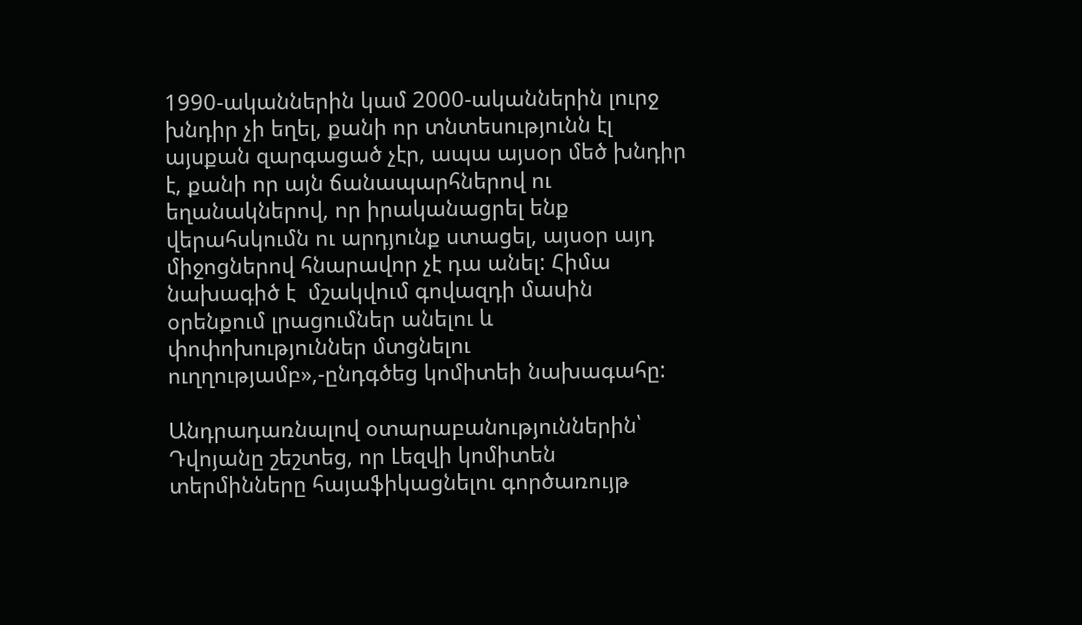1990-ականներին կամ 2000-ականներին լուրջ խնդիր չի եղել, քանի որ տնտեսությունն էլ այսքան զարգացած չէր, ապա այսօր մեծ խնդիր է, քանի որ այն ճանապարհներով ու եղանակներով, որ իրականացրել ենք վերահսկումն ու արդյունք ստացել, այսօր այդ միջոցներով հնարավոր չէ դա անել: Հիմա նախագիծ է  մշակվում գովազդի մասին օրենքում լրացումներ անելու և փոփոխություններ մտցնելու ուղղությամբ»,-ընդգծեց կոմիտեի նախագահը:

Անդրադառնալով օտարաբանություններին՝ Դվոյանը շեշտեց, որ Լեզվի կոմիտեն տերմինները հայաֆիկացնելու գործառույթ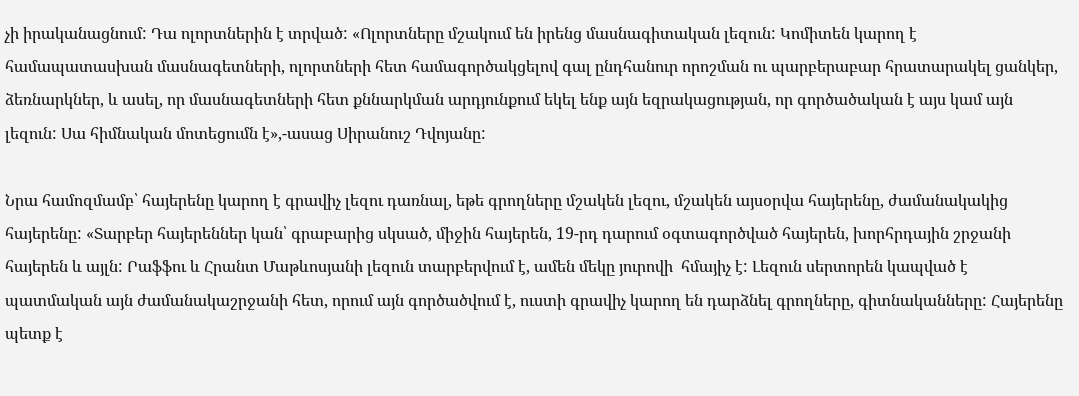չի իրականացնում: Դա ոլորտներին է տրված: «Ոլորտները մշակում են իրենց մասնագիտական լեզուն: Կոմիտեն կարող է համապատասխան մասնագետների, ոլորտների հետ համագործակցելով գալ ընդհանուր որոշման ու պարբերաբար հրատարակել ցանկեր, ձեռնարկներ, և ասել, որ մասնագետների հետ քննարկման արդյունքում եկել ենք այն եզրակացության, որ գործածական է այս կամ այն լեզուն: Սա հիմնական մոտեցումն է»,-ասաց Սիրանուշ Դվոյանը:

Նրա համոզմամբ՝ հայերենը կարող է գրավիչ լեզու դառնալ, եթե գրողները մշակեն լեզու, մշակեն այսօրվա հայերենը, ժամանակակից հայերենը: «Տարբեր հայերեններ կան՝ գրաբարից սկսած, միջին հայերեն, 19-րդ դարում օգտագործված հայերեն, խորհրդային շրջանի հայերեն և այլն: Րաֆֆու և Հրանտ Մաթևոսյանի լեզուն տարբերվում է, ամեն մեկը յուրովի  հմայիչ է: Լեզուն սերտորեն կապված է  պատմական այն ժամանակաշրջանի հետ, որում այն գործածվում է, ուստի գրավիչ կարող են դարձնել գրողները, գիտնականները: Հայերենը պետք է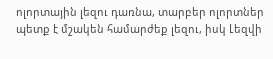ոլորտային լեզու դառնա, տարբեր ոլորտներ պետք է մշակեն համարժեք լեզու, իսկ Լեզվի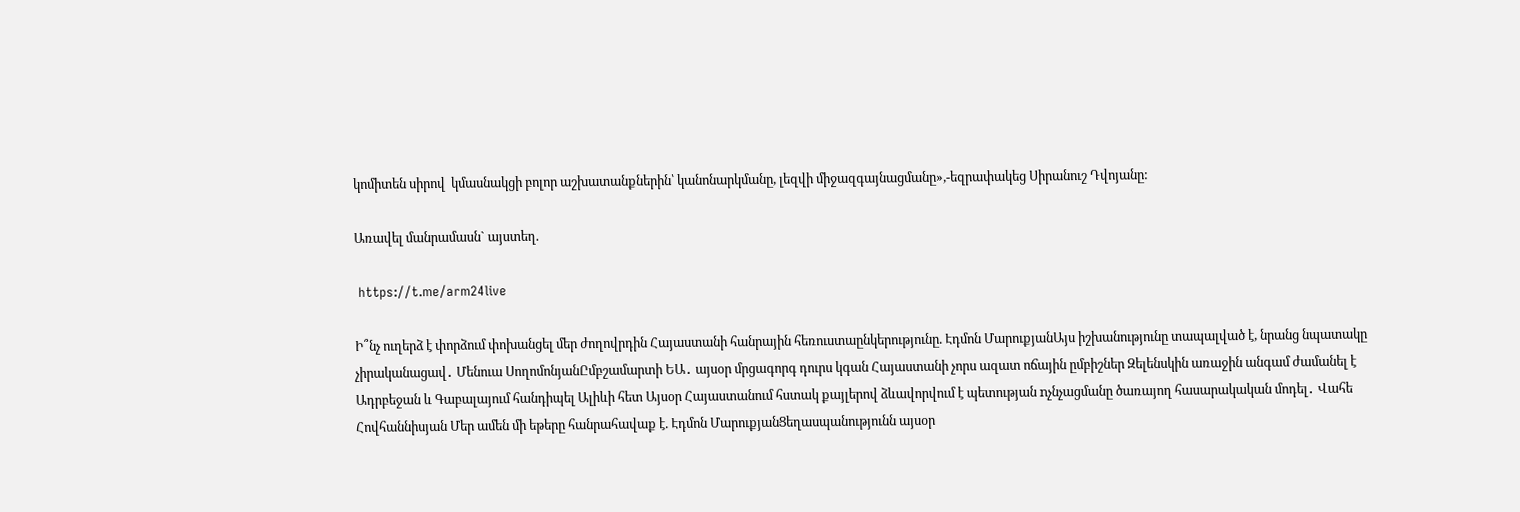կոմիտեն սիրով  կմասնակցի բոլոր աշխատանքներին՝ կանոնարկմանը, լեզվի միջազգայնացմանը»,-եզրափակեց Սիրանուշ Դվոյանը:

Առավել մանրամասն` այստեղ.

 https://t.me/arm24live

Ի՞նչ ուղերձ է փորձում փոխանցել մեր ժողովրդին Հայաստանի հանրային հեռուստաընկերությունը. Էդմոն ՄարուքյանԱյս իշխանությունը տապալված է, նրանց նպատակը չիրականացավ․ Մենուա ՍողոմոնյանԸմբշամարտի ԵԱ․ այսօր մրցագորգ դուրս կգան Հայաստանի չորս ազատ ոճային ըմբիշներ Զելենսկին առաջին անգամ ժամանել է Ադրբեջան և Գաբալայում հանդիպել Ալիևի հետ Այսօր Հայաստանում հստակ քայլերով ձևավորվում է պետության nչնչացմանը ծառայող հասարակական մոդել․ Վահե Հովհաննիսյան Մեր ամեն մի եթերը հանրահավաք է. Էդմոն ՄարուքյանՑեղասպանությունն այսօր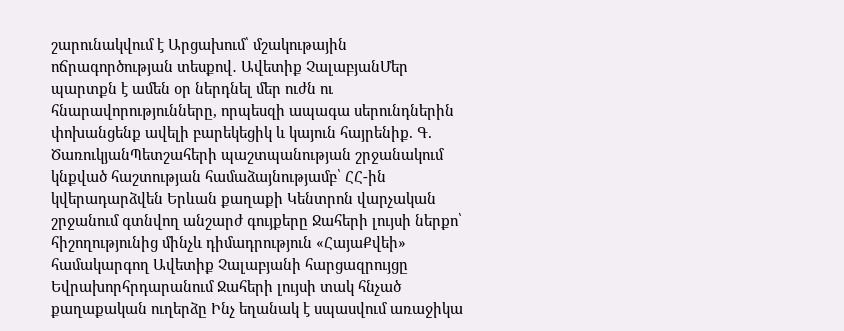շարունակվում է Արցախում՝ մշակութային ոճրագործության տեսքով․ Ավետիք ՉալաբյանՄեր պարտքն է ամեն օր ներդնել մեր ուժն ու հնարավորությունները, որպեսզի ապագա սերունդներին փոխանցենք ավելի բարեկեցիկ և կայուն հայրենիք. Գ. ԾառուկյանՊետշահերի պաշտպանության շրջանակում կնքված հաշտության համաձայնությամբ՝ ՀՀ-ին կվերադարձվեն Երևան քաղաքի Կենտրոն վարչական շրջանում գտնվող անշարժ գույքերը Ջահերի լույսի ներքո՝ հիշողությունից մինչև դիմադրություն «ՀայաՔվեի» համակարգող Ավետիք Չալաբյանի հարցազրույցը Եվրախորհրդարանում Ջահերի լույսի տակ հնչած քաղաքական ուղերձը Ինչ եղանակ է սպասվում առաջիկա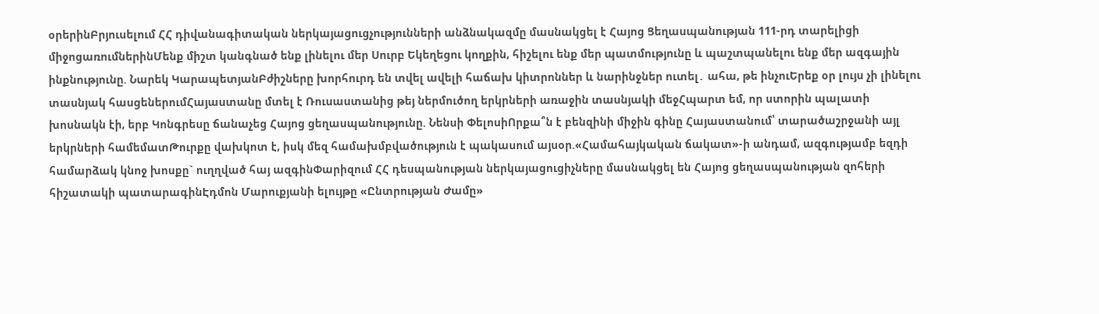օրերինԲրյուսելում ՀՀ դիվանագիտական ներկայացուցչությունների անձնակազմը մասնակցել է Հայոց Ցեղասպանության 111-րդ տարելիցի միջոցառումներինՄենք միշտ կանգնած ենք լինելու մեր Սուրբ Եկեղեցու կողքին, հիշելու ենք մեր պատմությունը և պաշտպանելու ենք մեր ազգային ինքնությունը. Նարեկ ԿարապետյանԲժիշները խորհուրդ են տվել ավելի հաճախ կիտրոններ և նարինջներ ուտել․ ահա, թե ինչուԵրեք օր լույս չի լինելու տասնյակ հասցեներումՀայաստանը մտել է Ռուսաստանից թեյ ներմուծող երկրների առաջին տասնյակի մեջՀպարտ եմ, որ ստորին պալատի խոսնակն էի, երբ Կոնգրեսը ճանաչեց Հայոց ցեղասպանությունը. Նենսի ՓելոսիՈրքա՞ն է բենզինի միջին գինը Հայաստանում՝ տարածաշրջանի այլ երկրների համեմատԹուրքը վախկոտ է, իսկ մեզ համախմբվածություն է պակասում այսօր.«Համահայկական ճակատ»-ի անդամ, ազգությամբ եզդի համարձակ կնոջ խոսքը` ուղղված հայ ազգինՓարիզում ՀՀ դեսպանության ներկայացուցիչները մասնակցել են Հայոց ցեղասպանության զոհերի հիշատակի պատարագինԷդմոն Մարուքյանի ելույթը «Ընտրության Ժամը»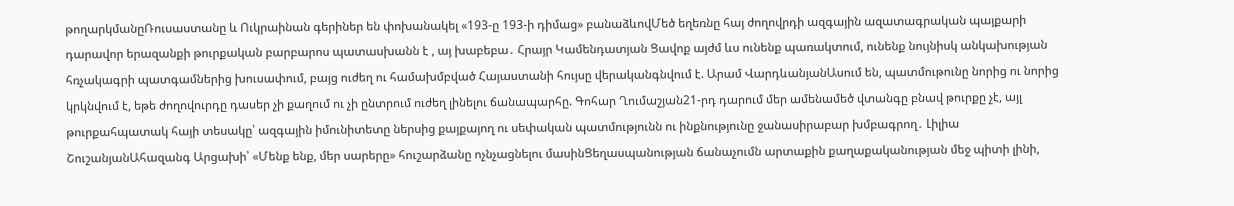թողարկմանըՌուսաստանը և Ուկրաինան գերիներ են փոխանակել «193-ը 193-ի դիմաց» բանաձևովՄեծ եղեռնը հայ ժողովրդի ազգային ազատագրական պայքարի դարավոր երազանքի թուրքական բարբարոս պատասխանն է , այ խաբեբա․ Հրայր Կամենդատյան Ցավոք այժմ ևս ունենք պառակտում, ունենք նույնիսկ անկախության հռչակագրի պատգամներից խուսափում, բայց ուժեղ ու համախմբված Հայաստանի հույսը վերականգնվում է. Արամ ՎարդևանյանԱսում են, պատմութունը նորից ու նորից կրկնվում է, եթե ժողովուրդը դասեր չի քաղում ու չի ընտրում ուժեղ լինելու ճանապարհը. Գոհար Ղումաշյան21-րդ դարում մեր ամենամեծ վտանգը բնավ թուրքը չէ, այլ թուրքահպատակ հայի տեսակը՝ ազգային իմունիտետը ներսից քայքայող ու սեփական պատմությունն ու ինքնությունը ջանասիրաբար խմբագրող․ Լիլիա ՇուշանյանԱհազանգ Արցախի՝ «Մենք ենք, մեր սարերը» հուշարձանը ոչնչացնելու մասինՑեղասպանության ճանաչումն արտաքին քաղաքականության մեջ պիտի լինի,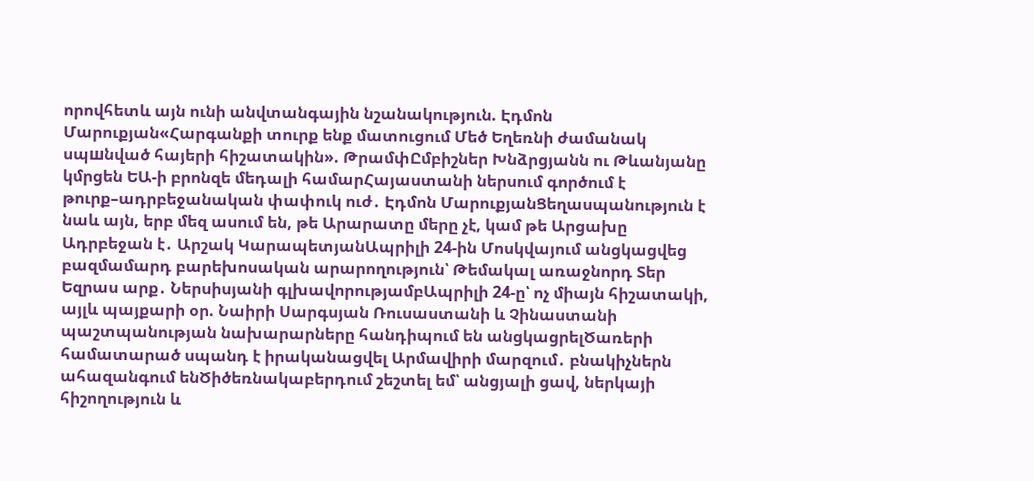որովհետև այն ունի անվտանգային նշանակություն. Էդմոն Մարուքյան«Հարգանքի տուրք ենք մատուցում Մեծ Եղեռնի ժամանակ սպшնված հայերի հիշատակին». ԹրամփԸմբիշներ Խնձրցյանն ու Թևանյանը կմրցեն ԵԱ-ի բրոնզե մեդալի համարՀայաստանի ներսում գործում է թուրք–ադրբեջանական փափուկ ուժ․ Էդմոն ՄարուքյանՑեղասպանություն է նաև այն, երբ մեզ ասում են, թե Արարատը մերը չէ, կամ թե Արցախը Ադրբեջան է․ Արշակ ԿարապետյանԱպրիլի 24-ին Մոսկվայում անցկացվեց բազմամարդ բարեխոսական արարողություն՝ Թեմակալ առաջնորդ Տեր Եզրաս արք․ Ներսիսյանի գլխավորությամբԱպրիլի 24-ը՝ ոչ միայն հիշատակի, այլև պայքարի օր. Նաիրի Սարգսյան Ռուսաստանի և Չինաստանի պաշտպանության նախարարները հանդիպում են անցկացրելԾառերի համատարած սպանդ է իրականացվել Արմավիրի մարզում․ բնակիչներն ահազանգում ենԾիծեռնակաբերդում շեշտել եմ՝ անցյալի ցավ, ներկայի հիշողություն և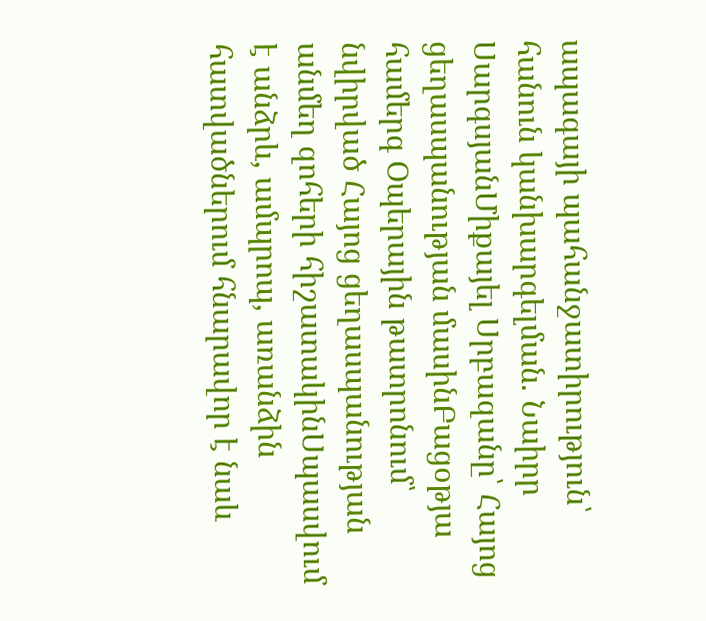ապագայի պահանջատիրություն՝ հանուն կանխարգելման. Նաիրր ՍարգսյանՄիքայել Սրբազանը՝ Հայոց ցեղասպանության մասինԲացօթյա համերգ Օպերային թատրոնում՝ նվիրված Հայոց ցեղասպանության անմեղ զոհերի հիշատակինՍպասվում է անձրև, ամպրոպ, առանձին հատվածներում հնարավոր է նաև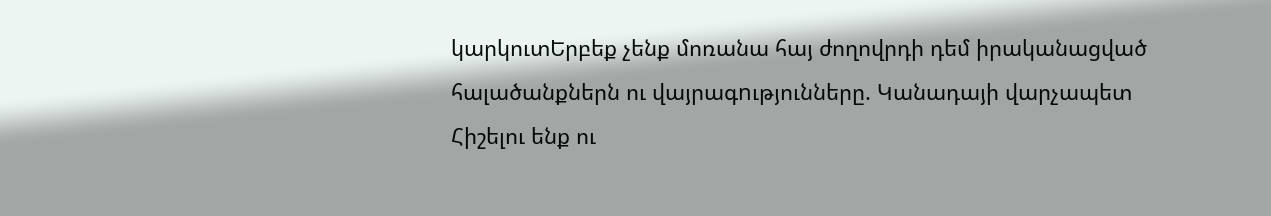կարկուտԵրբեք չենք մոռանա հայ ժողովրդի դեմ իրականացված հալածանքներն ու վայրագnւթյունները. Կանադայի վարչապետ Հիշելու ենք ու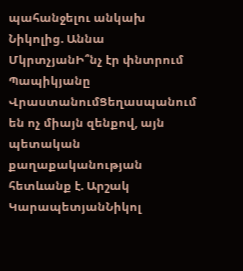պահանջելու անկախ Նիկոլից. Աննա ՄկրտչյանԻ՞նչ էր փնտրում Պապիկյանը ՎրաստանումՑեղասպանում են ոչ միայն զենքով, այն պետական քաղաքականության հետևանք է. Արշակ ԿարապետյանՆիկոլ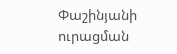Փաշինյանի ուրացման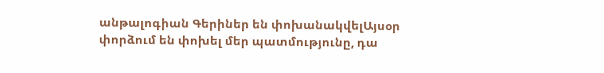անթալոգիան Գերիներ են փոխանակվելԱյսօր փորձում են փոխել մեր պատմությունը, դա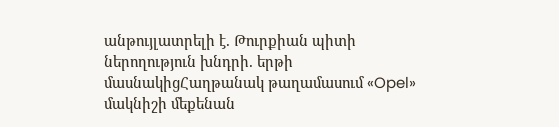անթույլատրելի է. Թուրքիան պիտի ներողություն խնդրի. երթի մասնակիցՀաղթանակ թաղամասում «Opel» մակնիշի մեքենան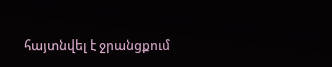հայտնվել է ջրանցքում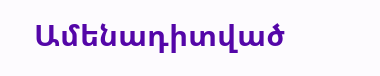Ամենադիտված